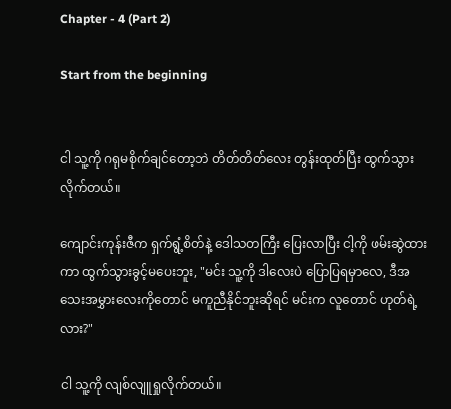Chapter - 4 (Part 2)

Start from the beginning


ငါ သူ့ကို ဂရုမစိုက်ချင်တော့ဘဲ တိတ်တိတ်လေး တွန်းထုတ်ပြီး ထွက်သွားလိုက်တယ်။

ကျောင်းကုန်းဇီက ရှက်ရွံ့စိတ်နဲ့ ဒေါသတကြီး ပြေးလာပြီး ငါ့ကို ဖမ်းဆွဲထားကာ ထွက်သွားခွင့်မပေးဘူး, "မင်း သူ့ကို ဒါလေးပဲ ပြောပြရမှာလေ, ဒီအသေးအမွှားလေးကိုတောင် မကူညီနိုင်ဘူးဆိုရင် မင်းက လူတောင် ဟုတ်ရဲ့လား?"

ငါ သူ့ကို လျစ်လျူရှုလိုက်တယ်။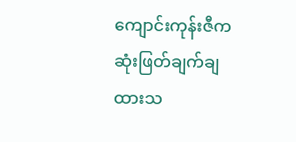ကျောင်းကုန်းဇီက ဆုံးဖြတ်ချက်ချထားသ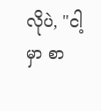လိုပဲ, "ငါ့မှာ စာ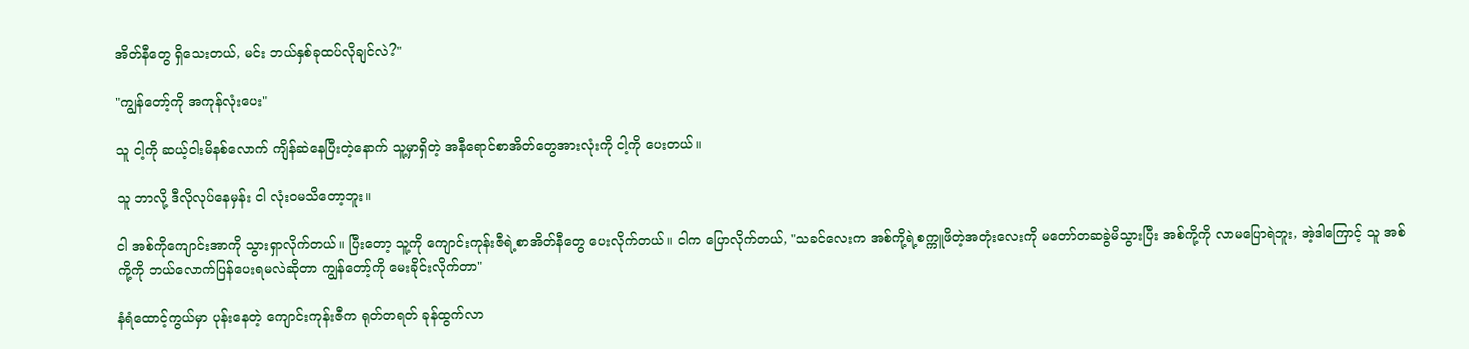အိတ်နီတွေ ရှိသေးတယ်, မင်း ဘယ်နှစ်ခုထပ်လိုချင်လဲ?"

"ကျွန်တော့်ကို အကုန်လုံးပေး"

သူ ငါ့ကို ဆယ့်ငါးမိနစ်လောက် ကျိန်ဆဲနေပြီးတဲ့နောက် သူ့မှာရှိတဲ့ အနီရောင်စာအိတ်တွေအားလုံးကို ငါ့ကို ပေးတယ်။

သူ ဘာလို့ ဒီလိုလုပ်နေမှန်း ငါ လုံးဝမသိတော့ဘူး။

ငါ အစ်ကိုကျောင်းအာကို သွားရှာလိုက်တယ်။ ပြီးတော့ သူ့ကို ကျောင်းကုန်းဇီရဲ့စာအိတ်နီတွေ ပေးလိုက်တယ်။ ငါက ပြောလိုက်တယ်, "သခင်လေးက အစ်ကို့ရဲ့စက္ကူဖိတဲ့အတုံးလေးကို မတော်တဆခွဲမိသွားပြီး အစ်ကို့ကို လာမပြောရဲဘူး, အဲ့ဒါကြောင့် သူ အစ်ကို့ကို ဘယ်လောက်ပြန်ပေးရမလဲဆိုတာ ကျွန်တော့်ကို မေးခိုင်းလိုက်တာ"

နံရံထောင့်ကွယ်မှာ ပုန်းနေတဲ့ ကျောင်းကုန်းဇီက ရုတ်တရတ် ခုန်ထွက်လာ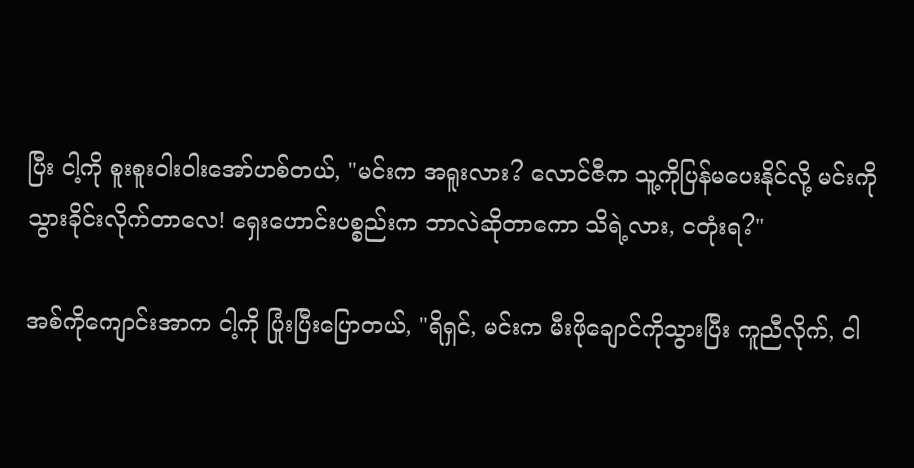ပြီး ငါ့ကို စူးစူးဝါးဝါးအော်ဟစ်တယ်, "မင်းက အရူးလား? လောင်ဇီက သူ့ကိုပြန်မပေးနိုင်လို့ မင်းကို သွားခိုင်းလိုက်တာလေ! ရှေးဟောင်းပစ္စည်းက ဘာလဲဆိုတာကော သိရဲ့လား, ငတုံးရ?"

အစ်ကိုကျောင်းအာက ငါ့ကို ပြုံးပြီးပြောတယ်, "ရိရှင်, မင်းက မီးဖိုချောင်ကိုသွားပြီး ကူညီလိုက်, ငါ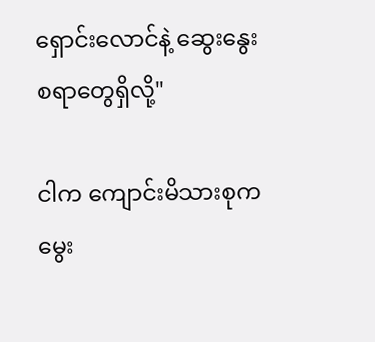ရှောင်းလောင်နဲ့ ဆွေးနွေးစရာတွေရှိလို့"

ငါက ကျောင်းမိသားစုကမွေး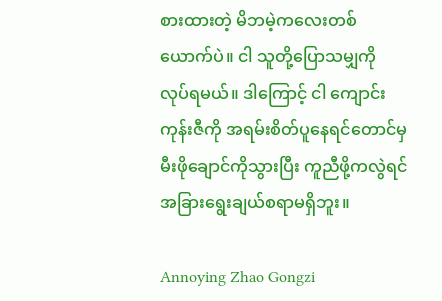စားထားတဲ့ မိဘမဲ့ကလေးတစ်ယောက်ပဲ။ ငါ သူတို့ပြောသမျှကို လုပ်ရမယ်။ ဒါကြောင့် ငါ ကျောင်းကုန်းဇီကို အရမ်းစိတ်ပူနေရင်တောင်မှ မီးဖိုချောင်ကိုသွားပြီး ကူညီဖို့ကလွဲရင် အခြားရွေးချယ်စရာမရှိဘူး။

Annoying Zhao Gongzi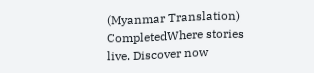(Myanmar Translation) CompletedWhere stories live. Discover now